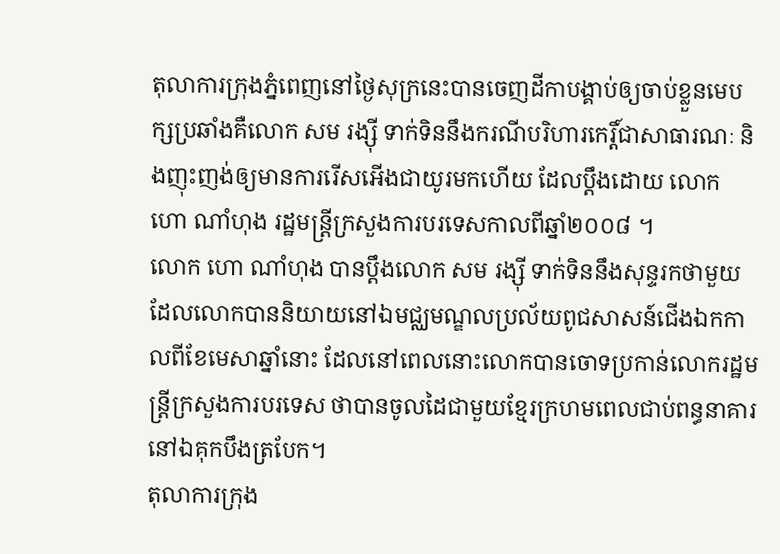តុលាការក្រុងភ្នំពេញនៅថ្ងៃសុក្រនេះបានចេញដីកាបង្គាប់ឲ្យចាប់ខ្លួនមេបក្សប្រឆាំងគឺលោក សម រង្ស៊ី ទាក់ទិននឹងករណីបរិហារកេរ្តិ៍ជាសាធារណៈ និងញុះញង់ឲ្យមានការរើសអើងជាយូរមកហើយ ដែលប្តឹងដោយ លោក ហោ ណាំហុង រដ្ឋមន្ត្រីក្រសួងការបរទេសកាលពីឆ្នាំ២០០៨ ។
លោក ហោ ណាំហុង បានប្តឹងលោក សម រង្ស៊ី ទាក់ទិននឹងសុន្ទរកថាមួយដែលលោកបាននិយាយនៅឯមជ្ឈមណ្ឌលប្រល័យពូជសាសន៍ជើងឯកកាលពីខែមេសាឆ្នាំនោះ ដែលនៅពេលនោះលោកបានចោទប្រកាន់លោករដ្ឋមន្ត្រីក្រសួងការបរទេស ថាបានចូលដៃជាមួយខ្មែរក្រហមពេលជាប់ពន្ធនាគារនៅឯគុកបឹងត្របែក។
តុលាការក្រុង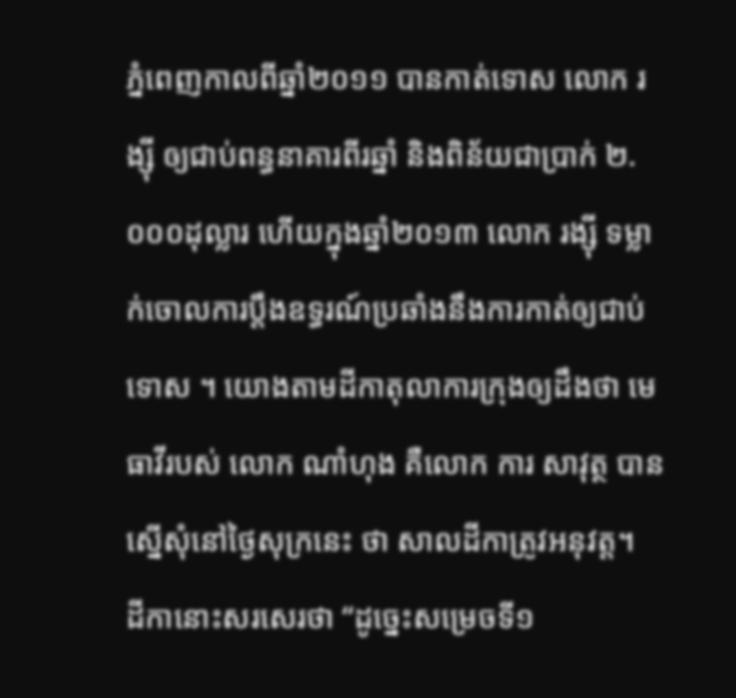ភ្នំពេញកាលពីឆ្នាំ២០១១ បានកាត់ទោស លោក រង្ស៊ី ឲ្យជាប់ពន្ធនាគារពីរឆ្នាំ និងពិន័យជាប្រាក់ ២.០០០ដុល្លារ ហើយក្នុងឆ្នាំ២០១៣ លោក រង្ស៊ី ទម្លាក់ចោលការប្តឹងឧទ្ធរណ៍ប្រឆាំងនឹងការកាត់ឲ្យជាប់ទោស ។ យោងតាមដីកាតុលាការក្រុងឲ្យដឹងថា មេធាវីរបស់ លោក ណាំហុង គឺលោក ការ សាវុត្ថ បានស្នើសុំនៅថ្ងៃសុក្រនេះ ថា សាលដីកាត្រូវអនុវត្ត។
ដីកានោះសរសេរថា “ដូច្នេះសម្រេចទី១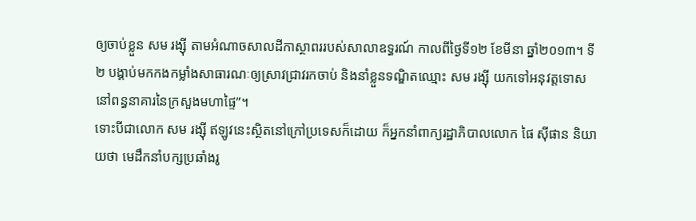ឲ្យចាប់ខ្លួន សម រង្ស៊ី តាមអំណាចសាលដីកាស្ថាពររបស់សាលាឧទ្ធរណ៍ កាលពីថ្ងៃទី១២ ខែមីនា ឆ្នាំ២០១៣។ ទី២ បង្គាប់មកកងកម្លាំងសាធារណៈឲ្យស្រាវជ្រាវរកចាប់ និងនាំខ្លួនទណ្ឌិតឈ្មោះ សម រង្ស៊ី យកទៅអនុវត្តទោសនៅពន្ធនាគារនៃក្រសួងមហាផ្ទៃ”។
ទោះបីជាលោក សម រង្ស៊ី ឥឡូវនេះស្ថិតនៅក្រៅប្រទេសក៏ដោយ ក៏អ្នកនាំពាក្យរដ្ឋាភិបាលលោក ផៃ ស៊ីផាន និយាយថា មេដឹកនាំបក្សប្រឆាំងរូ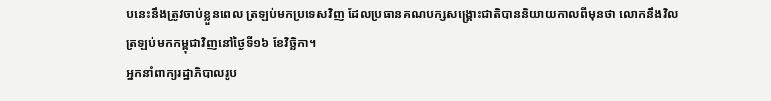បនេះនឹងត្រូវចាប់ខ្លួនពេល ត្រឡប់មកប្រទេសវិញ ដែលប្រធានគណបក្សសង្គ្រោះជាតិបាននិយាយកាលពីមុនថា លោកនឹងវិលត្រឡប់មកកម្ពុជាវិញនៅថ្ងៃទី១៦ ខែវិច្ឆិកា។
អ្នកនាំពាក្យរដ្ឋាភិបាលរូប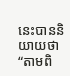នេះបាននិយាយថា “តាមពិ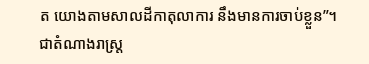ត យោងតាមសាលដីកាតុលាការ នឹងមានការចាប់ខ្លួន”។
ជាតំណាងរាស្ត្រ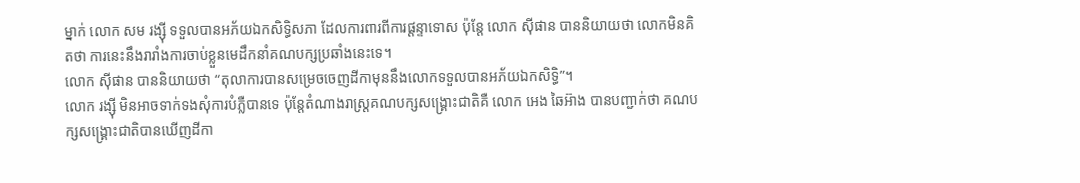ម្នាក់ លោក សម រង្ស៊ី ទទួលបានអភ័យឯកសិទ្ធិសភា ដែលការពារពីការផ្តន្ទាទោស ប៉ុន្តែ លោក ស៊ីផាន បាននិយាយថា លោកមិនគិតថា ការនេះនឹងរារាំងការចាប់ខ្លួនមេដឹកនាំគណបក្សប្រឆាំងនេះទេ។
លោក ស៊ីផាន បាននិយាយថា “តុលាការបានសម្រេចចេញដីកាមុននឹងលោកទទួលបានអភ័យឯកសិទ្ធិ”។
លោក រង្ស៊ី មិនអាចទាក់ទងសុំការបំភ្លឺបានទេ ប៉ុន្តែតំណាងរាស្ត្រគណបក្សសង្គ្រោះជាតិគឺ លោក អេង ឆៃអ៊ាង បានបញ្ជាក់ថា គណបក្សសង្គ្រោះជាតិបានឃើញដីកា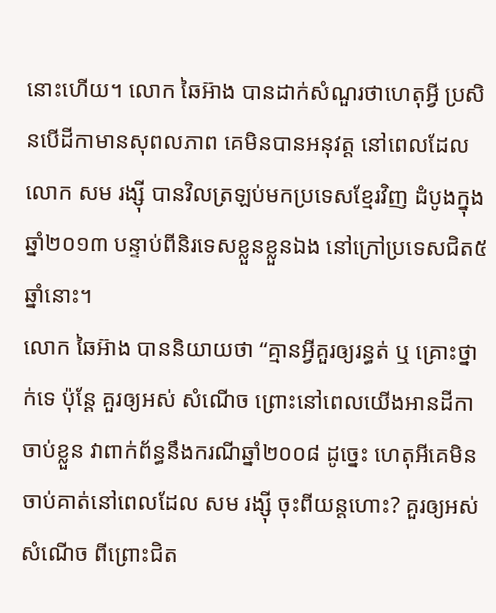នោះហើយ។ លោក ឆៃអ៊ាង បានដាក់សំណួរថាហេតុអ្វី ប្រសិនបើដីកាមានសុពលភាព គេមិនបានអនុវត្ត នៅពេលដែលលោក សម រង្ស៊ី បានវិលត្រឡប់មកប្រទេសខ្មែរវិញ ដំបូងក្នុងឆ្នាំ២០១៣ បន្ទាប់ពីនិរទេសខ្លួនខ្លួនឯង នៅក្រៅប្រទេសជិត៥ឆ្នាំនោះ។
លោក ឆៃអ៊ាង បាននិយាយថា “គ្មានអ្វីគួរឲ្យរន្ធត់ ឬ គ្រោះថ្នាក់ទេ ប៉ុន្តែ គួរឲ្យអស់ សំណើច ព្រោះនៅពេលយើងអានដីកាចាប់ខ្លួន វាពាក់ព័ន្ធនឹងករណីឆ្នាំ២០០៨ ដូច្នេះ ហេតុអីគេមិនចាប់គាត់នៅពេលដែល សម រង្ស៊ី ចុះពីយន្តហោះ? គួរឲ្យអស់សំណើច ពីព្រោះជិត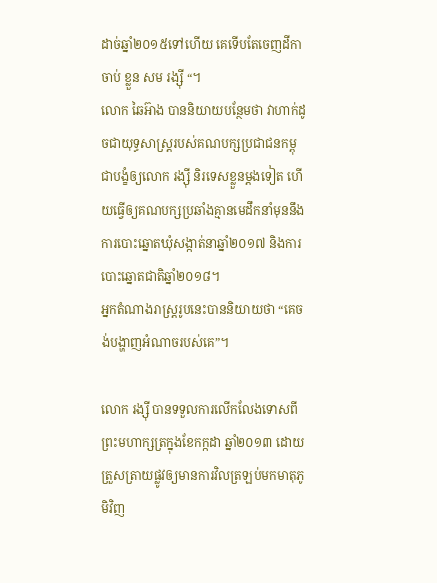ដាច់ឆ្នាំ២០១៥ទៅហើយ គេទើបតែចេញដីកាចាប់ ខ្លួន សម រង្ស៊ី “។
លោក ឆៃអ៊ាង បាននិយាយបន្ថែមថា វាហាក់ដូចជាយុទ្ធសាស្ត្ររបស់គណបក្សប្រជាជនកម្ពុជាបង្ខំឲ្យលោក រង្ស៊ី និរទេសខ្លួនម្តងទៀត ហើយធ្វើឲ្យគណបក្សប្រឆាំងគ្មានមេដឹកនាំមុននឹងការបោះឆ្នោតឃុំសង្កាត់នាឆ្នាំ២០១៧ និងការបោះឆ្នោតជាតិឆ្នាំ២០១៨។
អ្នកតំណាងរាស្ត្ររូបនេះបាននិយាយថា “គេចង់បង្ហាញអំណាចរបស់គេ”។

លោក រង្ស៊ី បានទទួលការលើកលែងទោសពីព្រះមហាក្សត្រក្នុងខែកក្កដា ឆ្នាំ២០១៣ ដោយត្រួសត្រាយផ្លូវឲ្យមានការវិលត្រឡប់មកមាតុភូមិវិញ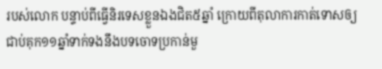របស់លោក បន្ទាប់ពីធ្វើនិរទេសខ្លួនឯងជិត៥ឆ្នាំ ក្រោយពីតុលាការកាត់ទោសឲ្យជាប់គុក១១ឆ្នាំទាក់ទងនឹងបទចោទប្រកាន់មួ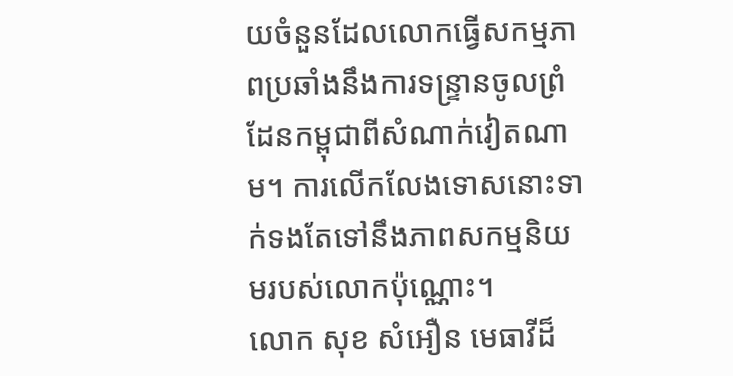យចំនួនដែលលោកធ្វើសកម្មភាពប្រឆាំងនឹងការទន្ទ្រានចូលព្រំដែនកម្ពុជាពីសំណាក់វៀតណាម។ ការលើកលែងទោសនោះទាក់ទងតែទៅនឹងភាពសកម្មនិយមរបស់លោកប៉ុណ្ណោះ។
លោក សុខ សំអឿន មេធាវីដ៏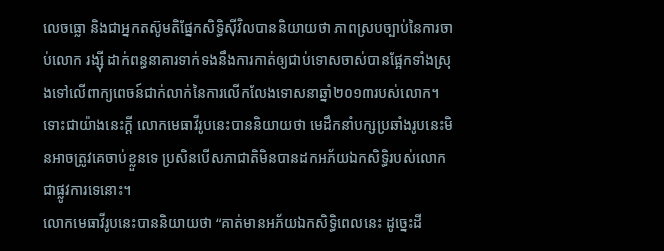លេចធ្លោ និងជាអ្នកតស៊ូមតិផ្នែកសិទ្ធិស៊ីវិលបាននិយាយថា ភាពស្របច្បាប់នៃការចាប់លោក រង្ស៊ី ដាក់ពន្ធនាគារទាក់ទងនឹងការកាត់ឲ្យជាប់ទោសចាស់បានផ្អែកទាំងស្រុងទៅលើពាក្យពេចន៍ជាក់លាក់នៃការលើកលែងទោសនាឆ្នាំ២០១៣របស់លោក។ ទោះជាយ៉ាងនេះក្ដី លោកមេធាវីរូបនេះបាននិយាយថា មេដឹកនាំបក្សប្រឆាំងរូបនេះមិនអាចត្រូវគេចាប់ខ្លួនទេ ប្រសិនបើសភាជាតិមិនបានដកអភ័យឯកសិទ្ធិរបស់លោកជាផ្លូវការទេនោះ។
លោកមេធាវីរូបនេះបាននិយាយថា “គាត់មានអភ័យឯកសិទ្ធិពេលនេះ ដូច្នេះដី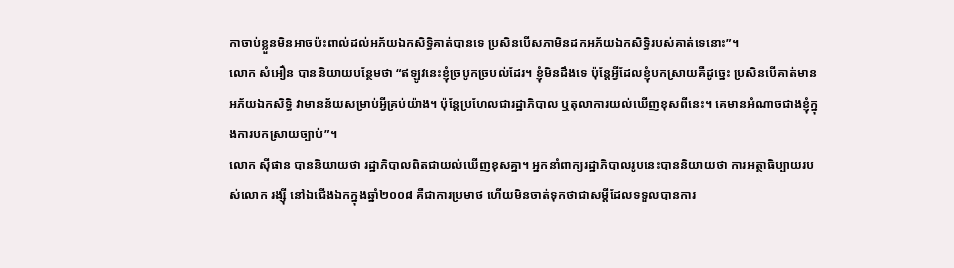កាចាប់ខ្លួនមិនអាចប៉ះពាល់ដល់អភ័យឯកសិទ្ធិគាត់បានទេ ប្រសិនបើសភាមិនដកអភ័យឯកសិទ្ធិរបស់គាត់ទេនោះ”។
លោក សំអឿន បាននិយាយបន្ថែមថា “ឥឡូវនេះខ្ញុំច្របូកច្របល់ដែរ។ ខ្ញុំមិនដឹងទេ ប៉ុន្តែអ្វីដែលខ្ញុំបកស្រាយគឺដូច្នេះ ប្រសិនបើគាត់មានអភ័យឯកសិទ្ធិ វាមានន័យសម្រាប់អ្វីគ្រប់យ៉ាង។ ប៉ុន្តែប្រហែលជារដ្ឋាភិបាល ឬតុលាការយល់ឃើញខុសពីនេះ។ គេមានអំណាចជាងខ្ញុំក្នុងការបកស្រាយច្បាប់”។
លោក ស៊ីផាន បាននិយាយថា រដ្ឋាភិបាលពិតជាយល់ឃើញខុសគ្នា។ អ្នកនាំពាក្យរដ្ឋាភិបាលរូបនេះបាននិយាយថា ការអត្ថាធិប្បាយរបស់លោក រង្ស៊ី នៅឯជើងឯកក្នុងឆ្នាំ២០០៨ គឺជាការប្រមាថ ហើយមិនចាត់ទុកថាជាសម្ដីដែលទទួលបានការ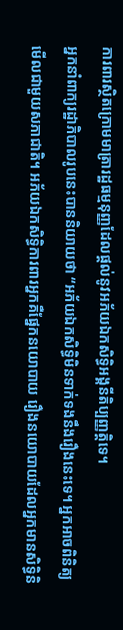ការពារស្ថិតក្រោមមាត្រារដ្ឋធម្មនុញ្ញដែលផ្ដល់នូវអភ័យឯកសិទ្ធិអង្គនីតិប្បញ្ញត្តិទេ។
អ្នកនាំពាក្យរដ្ឋាភិបាលរូបនេះបាននិយាយថា “អភ័យឯកសិទ្ធិមិនទាក់ទងនឹងរឿងនេះទេ។ អ្នកអាចពិនិត្យមើលជាមួយសភាជាតិ។ អភ័យឯកសិទ្ធិការពារអ្នកគឺផ្នែកនយោបាយ រឿងនយោបាយដែលអ្នកមានសិទ្ធិនិ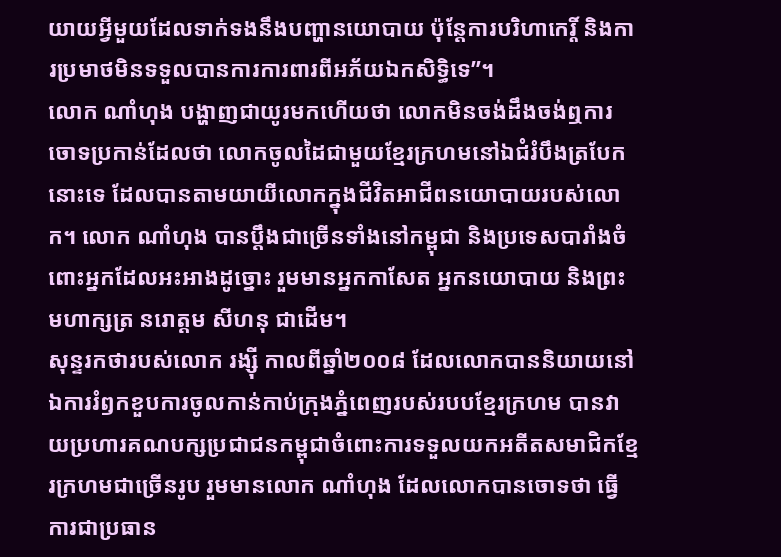យាយអ្វីមួយដែលទាក់ទងនឹងបញ្ហានយោបាយ ប៉ុន្តែការបរិហាកេរ្តិ៍ និងការប្រមាថមិនទទួលបានការការពារពីអភ័យឯកសិទ្ធិទេ”។
លោក ណាំហុង បង្ហាញជាយូរមកហើយថា លោកមិនចង់ដឹងចង់ឮការចោទប្រកាន់ដែលថា លោកចូលដៃជាមួយខ្មែរក្រហមនៅឯជំរំបឹងត្របែកនោះទេ ដែលបានតាមយាយីលោកក្នុងជីវិតអាជីពនយោបាយរបស់លោក។ លោក ណាំហុង បានប្ដឹងជាច្រើនទាំងនៅកម្ពុជា និងប្រទេសបារាំងចំពោះអ្នកដែលអះអាងដូច្នោះ រួមមានអ្នកកាសែត អ្នកនយោបាយ និងព្រះមហាក្សត្រ នរោត្តម សីហនុ ជាដើម។
សុន្ទរកថារបស់លោក រង្ស៊ី កាលពីឆ្នាំ២០០៨ ដែលលោកបាននិយាយនៅឯការរំឭកខួបការចូលកាន់កាប់ក្រុងភ្នំពេញរបស់របបខ្មែរក្រហម បានវាយប្រហារគណបក្សប្រជាជនកម្ពុជាចំពោះការទទួលយកអតីតសមាជិកខ្មែរក្រហមជាច្រើនរូប រួមមានលោក ណាំហុង ដែលលោកបានចោទថា ធ្វើការជាប្រធាន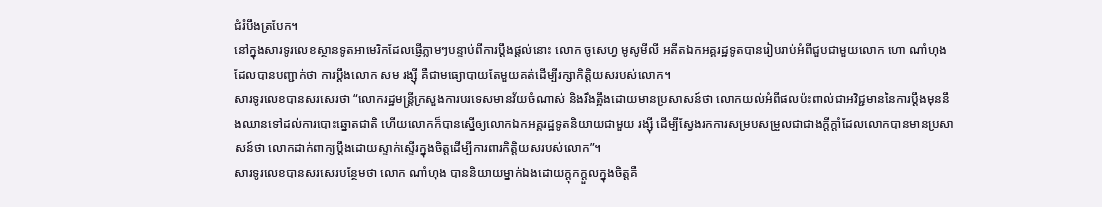ជំរំបឹងត្របែក។
នៅក្នុងសារទូរលេខស្ថានទូតអាមេរិកដែលផ្ញើភ្លាមៗបន្ទាប់ពីការប្ដឹងផ្ដល់នោះ លោក ចូសេហ្វ មូសូមីលី អតីតឯកអគ្គរដ្ឋទូតបានរៀបរាប់អំពីជួបជាមួយលោក ហោ ណាំហុង ដែលបានបញ្ជាក់ថា ការប្ដឹងលោក សម រង្ស៊ី គឺជាមធ្យោបាយតែមួយគត់ដើម្បីរក្សាកិត្តិយសរបស់លោក។
សារទូរលេខបានសរសេរថា “លោករដ្ឋមន្ត្រីក្រសួងការបរទេសមានវ័យចំណាស់ និងរឹងត្អឹងដោយមានប្រសាសន៍ថា លោកយល់អំពីផលប៉ះពាល់ជាអវិជ្ជមាននៃការប្ដឹងមុននឹងឈានទៅដល់ការបោះឆ្នោតជាតិ ហើយលោកក៏បានស្នើឲ្យលោកឯកអគ្គរដ្ឋទូតនិយាយជាមួយ រង្ស៊ី ដើម្បីស្វែងរកការសម្របសម្រួលជាជាងក្ដីក្ដាំដែលលោកបានមានប្រសាសន៍ថា លោកដាក់ពាក្យប្ដឹងដោយស្ទាក់ស្ទើរក្នុងចិត្តដើម្បីការពារកិត្តិយសរបស់លោក”។
សារទូរលេខបានសរសេរបន្ថែមថា លោក ណាំហុង បាននិយាយម្នាក់ឯងដោយក្ដុកក្ដួលក្នុងចិត្តគឺ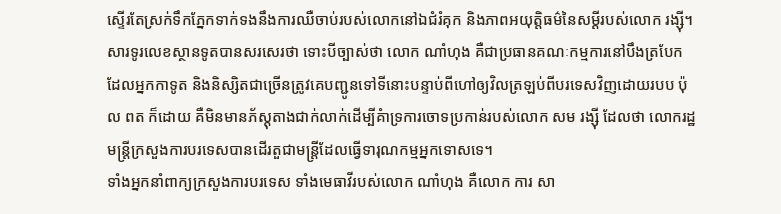ស្ទើរតែស្រក់ទឹកភ្នែកទាក់ទងនឹងការឈឺចាប់របស់លោកនៅឯជំរំគុក និងភាពអយុត្តិធម៌នៃសម្ដីរបស់លោក រង្ស៊ី។
សារទូរលេខស្ថានទូតបានសរសេរថា ទោះបីច្បាស់ថា លោក ណាំហុង គឺជាប្រធានគណៈកម្មការនៅបឹងត្របែក ដែលអ្នកកាទូត និងនិស្សិតជាច្រើនត្រូវគេបញ្ជូនទៅទីនោះបន្ទាប់ពីហៅឲ្យវិលត្រឡប់ពីបរទេសវិញដោយរបប ប៉ុល ពត ក៏ដោយ គឺមិនមានភ័ស្តុតាងជាក់លាក់ដើម្បីគំាទ្រការចោទប្រកាន់របស់លោក សម រង្ស៊ី ដែលថា លោករដ្ឋមន្ត្រីក្រសួងការបរទេសបានដើរតួជាមន្ត្រីដែលធ្វើទារុណកម្មអ្នកទោសទេ។
ទាំងអ្នកនាំពាក្យក្រសួងការបរទេស ទាំងមេធាវីរបស់លោក ណាំហុង គឺលោក ការ សា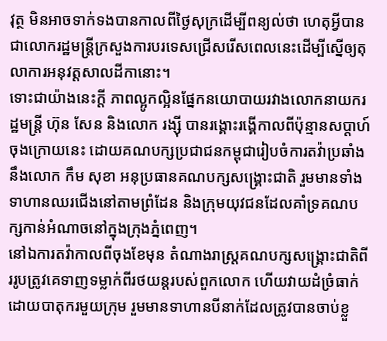វុត្ថ មិនអាចទាក់ទងបានកាលពីថ្ងៃសុក្រដើម្បីពន្យល់ថា ហេតុអ្វីបានជាលោករដ្ឋមន្ត្រីក្រសួងការបរទេសជ្រើសរើសពេលនេះដើម្បីស្នើឲ្យតុលាការអនុវត្តសាលដីកានោះ។
ទោះជាយ៉ាងនេះក្ដី ភាពល្អូកល្អិនផ្នែកនយោបាយរវាងលោកនាយករដ្ឋមន្ត្រី ហ៊ុន សែន និងលោក រង្ស៊ី បានរង្គោះរង្គើកាលពីប៉ុន្មានសប្ដាហ៍ចុងក្រោយនេះ ដោយគណបក្សប្រជាជនកម្ពុជារៀបចំការតវ៉ាប្រឆាំងនឹងលោក កឹម សុខា អនុប្រធានគណបក្សសង្គ្រោះជាតិ រួមមានទាំងទាហានឈរជើងនៅតាមព្រំដែន និងក្រុមយុវជនដែលគាំទ្រគណបក្សកាន់អំណាចនៅក្នុងក្រុងភ្នំពេញ។
នៅឯការតវ៉ាកាលពីចុងខែមុន តំណាងរាស្ត្រគណបក្សសង្គ្រោះជាតិពីររូបត្រូវគេទាញទម្លាក់ពីរថយន្តរបស់ពួកលោក ហើយវាយដំច្រំធាក់ដោយបាតុករមួយក្រុម រួមមានទាហានបីនាក់ដែលត្រូវបានចាប់ខ្លួ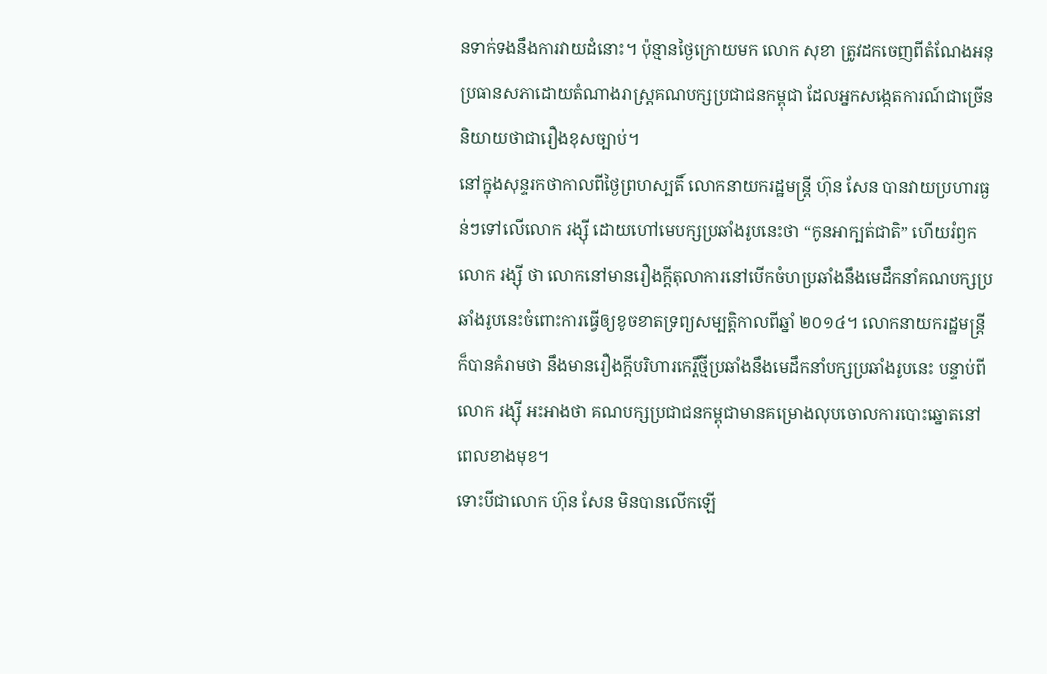នទាក់ទងនឹងការវាយដំនោះ។ ប៉ុន្មានថ្ងៃក្រោយមក លោក សុខា ត្រូវដកចេញពីតំណែងអនុប្រធានសភាដោយតំណាងរាស្ត្រគណបក្សប្រជាជនកម្ពុជា ដែលអ្នកសង្កេតការណ៍ជាច្រើននិយាយថាជារឿងខុសច្បាប់។
នៅក្នុងសុន្ទរកថាកាលពីថ្ងៃព្រហស្បតិ៍ លោកនាយករដ្ឋមន្ត្រី ហ៊ុន សែន បានវាយប្រហារធ្ងន់ៗទៅលើលោក រង្ស៊ី ដោយហៅមេបក្សប្រឆាំងរូបនេះថា “កូនអាក្បត់ជាតិ” ហើយរំឭកលោក រង្ស៊ី ថា លោកនៅមានរឿងក្តីតុលាការនៅបើកចំហប្រឆាំងនឹងមេដឹកនាំគណបក្សប្រឆាំងរូបនេះចំពោះការធ្វើឲ្យខូចខាតទ្រព្យសម្បត្តិកាលពីឆ្នាំ ២០១៤។ លោកនាយករដ្ឋមន្ត្រីក៏បានគំរាមថា នឹងមានរឿងក្ដីបរិហារកេរ្តិ៍ថ្មីប្រឆាំងនឹងមេដឹកនាំបក្សប្រឆាំងរូបនេះ បន្ទាប់ពីលោក រង្ស៊ី អះអាងថា គណបក្សប្រជាជនកម្ពុជាមានគម្រោងលុបចោលការបោះឆ្នោតនៅពេលខាងមុខ។
ទោះបីជាលោក ហ៊ុន សែន មិនបានលើកឡើ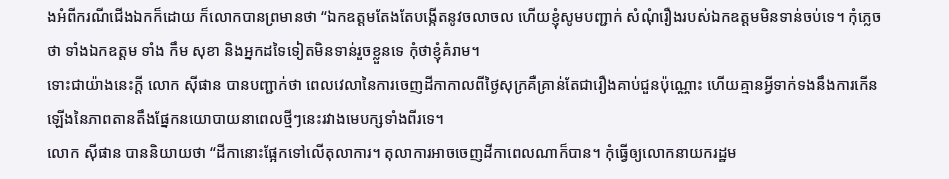ងអំពីករណីជើងឯកក៏ដោយ ក៏លោកបានព្រមានថា “ឯកឧត្ដមតែងតែបង្កើតនូវចលាចល ហើយខ្ញុំសូមបញ្ជាក់ សំណុំរឿងរបស់ឯកឧត្ដមមិនទាន់ចប់ទេ។ កុំភ្លេចថា ទាំងឯកឧត្ដម ទាំង កឹម សុខា និងអ្នកដទៃទៀតមិនទាន់រួចខ្លួនទេ កុំថាខ្ញុំគំរាម។
ទោះជាយ៉ាងនេះក្ដី លោក ស៊ីផាន បានបញ្ជាក់ថា ពេលវេលានៃការចេញដីកាកាលពីថ្ងៃសុក្រគឺគ្រាន់តែជារឿងគាប់ជួនប៉ុណ្ណោះ ហើយគ្មានអ្វីទាក់ទងនឹងការកើនឡើងនៃភាពតានតឹងផ្នែកនយោបាយនាពេលថ្មីៗនេះរវាងមេបក្សទាំងពីរទេ។
លោក ស៊ីផាន បាននិយាយថា “ដីកានោះផ្អែកទៅលើតុលាការ។ តុលាការអាចចេញដីកាពេលណាក៏បាន។ កុំធ្វើឲ្យលោកនាយករដ្ឋម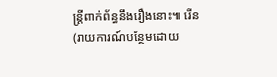ន្ត្រីពាក់ព័ន្ធនឹងរឿងនោះ៕ រើន
(រាយការណ៍បន្ថែមដោយ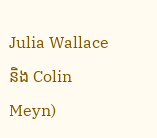Julia Wallace និង Colin Meyn)